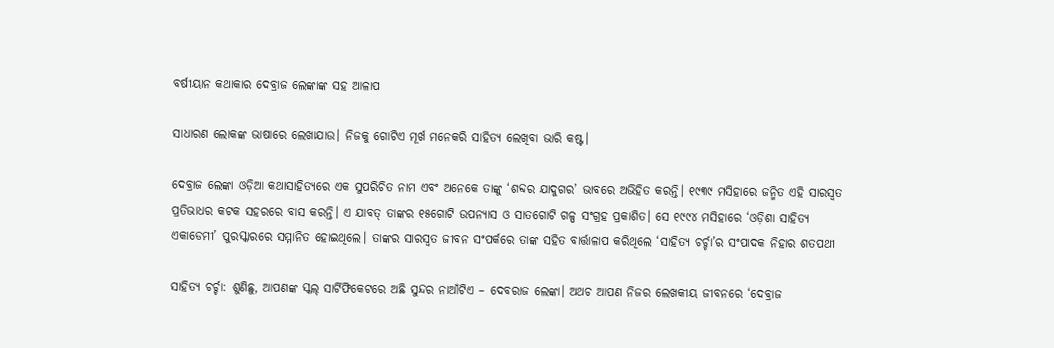ବର୍ଷୀୟାନ କଥାକାର ଦେବ୍ରାଜ ଲେଙ୍କାଙ୍କ ସହ ଆଳାପ

ସାଧାରଣ ଲୋକଙ୍କ ଭାଷାରେ ଲେଖାଯାଉ। ନିଜକୁ ଗୋଟିଏ ମୂର୍ଖ ମନେକରି ସାହିତ୍ୟ ଲେଖିବା ଭାରି କଷ୍ଟ।

ଦେବ୍ରାଜ ଲେଙ୍କା ଓଡ଼ିଆ କଥାସାହିତ୍ୟରେ ଏକ ସୁପରିଚିତ ନାମ ଏବଂ ଅନେକେ ତାଙ୍କୁ ‘ଶବ୍ଦର ଯାଦୁଗର’ ଭାବରେ ଅଭିହିତ କରନ୍ତି। ୧୯୩୯ ମସିହାରେ ଜନ୍ମିତ ଏହି ସାରସ୍ୱତ ପ୍ରତିଭାଧର କଟକ ସହରରେ ବାସ କରନ୍ତି। ଏ ଯାବତ୍ ତାଙ୍କର ୧୫ଗୋଟି ଉପନ୍ୟାସ ଓ ସାତଗୋଟି ଗଳ୍ପ ସଂଗ୍ରହ ପ୍ରକାଶିତ। ସେ ୧୯୯୪ ମସିହାରେ ‘ଓଡ଼ିଶା ସାହିତ୍ୟ ଏକାଡେମୀ’ ପୁରସ୍କାରରେ ସମ୍ମାନିତ ହୋଇଥିଲେ। ତାଙ୍କର ସାରସ୍ୱତ ଜୀବନ ସଂପର୍କରେ ତାଙ୍କ ସହିତ ବାର୍ତ୍ତାଳାପ କରିଥିଲେ ‘ସାହିତ୍ୟ ଚର୍ଚ୍ଚା’ର ସଂପାଦକ ନିହାର ଶତପଥୀ

ସାହିତ୍ୟ ଚର୍ଚ୍ଚା: ଶୁଣିଛୁ, ଆପଣଙ୍କ ସ୍କଲ୍ ସାର୍ଟିଫିକେଟରେ ଅଛି ସୁନ୍ଦର ନାଆଁଟିଏ – ଦେବରାଜ ଲେଙ୍କା। ଅଥଚ ଆପଣ ନିଜର ଲେଖକୀୟ ଜୀବନରେ ‘ଦେବ୍ରାଜ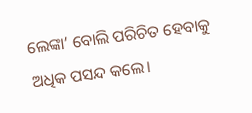ଲେଙ୍କା’ ବୋଲି ପରିଚିତ ହେବାକୁ ଅଧିକ ପସନ୍ଦ କଲେ।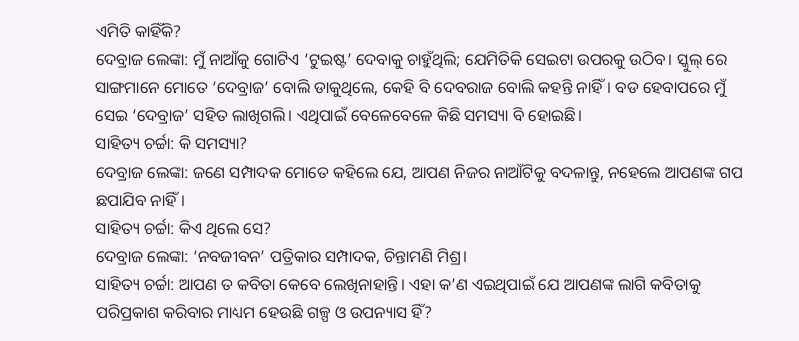ଏମିତି କାହିଁକି?
ଦେବ୍ରାଜ ଲେଙ୍କା: ମୁଁ ନାଆଁକୁ ଗୋଟିଏ ‘ଟୁଇଷ୍ଟ’ ଦେବାକୁ ଚାହୁଁଥିଲି; ଯେମିତିକି ସେଇଟା ଉପରକୁ ଉଠିବ। ସ୍କୁଲ୍ ରେ ସାଙ୍ଗମାନେ ମୋତେ ‘ଦେବ୍ରାଜ’ ବୋଲି ଡାକୁଥିଲେ, କେହି ବି ଦେବରାଜ ବୋଲି କହନ୍ତି ନାହିଁ। ବଡ ହେବାପରେ ମୁଁ ସେଇ ‘ଦେବ୍ରାଜ’ ସହିତ ଲାଖିଗଲି। ଏଥିପାଇଁ ବେଳେବେଳେ କିଛି ସମସ୍ୟା ବି ହୋଇଛି।
ସାହିତ୍ୟ ଚର୍ଚ୍ଚା: କି ସମସ୍ୟା?
ଦେବ୍ରାଜ ଲେଙ୍କା: ଜଣେ ସମ୍ପାଦକ ମୋତେ କହିଲେ ଯେ, ଆପଣ ନିଜର ନାଆଁଟିକୁ ବଦଳାନ୍ତୁ, ନହେଲେ ଆପଣଙ୍କ ଗପ ଛପାଯିବ ନାହିଁ।
ସାହିତ୍ୟ ଚର୍ଚ୍ଚା: କିଏ ଥିଲେ ସେ?
ଦେବ୍ରାଜ ଲେଙ୍କା: ‘ନବଜୀବନ’ ପତ୍ରିକାର ସମ୍ପାଦକ, ଚିନ୍ତାମଣି ମିଶ୍ର।
ସାହିତ୍ୟ ଚର୍ଚ୍ଚା: ଆପଣ ତ କବିତା କେବେ ଲେଖିନାହାନ୍ତି। ଏହା କ’ଣ ଏଇଥିପାଇଁ ଯେ ଆପଣଙ୍କ ଲାଗି କବିତାକୁ ପରିପ୍ରକାଶ କରିବାର ମାଧ୍ୟମ ହେଉଛି ଗଳ୍ପ ଓ ଉପନ୍ୟାସ ହିଁ?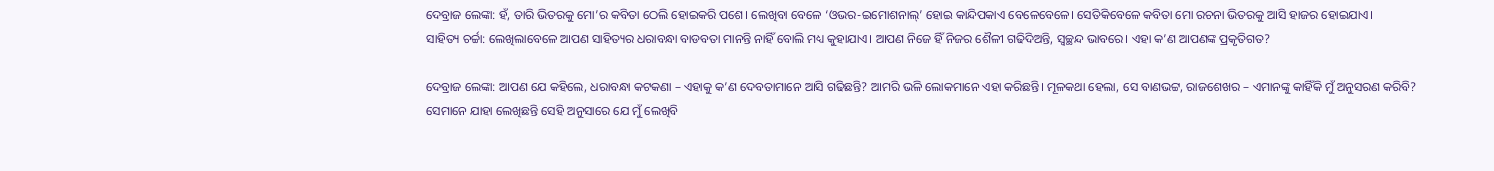ଦେବ୍ରାଜ ଲେଙ୍କା: ହଁ, ତାରି ଭିତରକୁ ମୋ’ର କବିତା ଠେଲି ହୋଇକରି ପଶେ। ଲେଖିବା ବେଳେ ‘ଓଭର-ଇମୋଶନାଲ୍‌’ ହୋଇ କାନ୍ଦିପକାଏ ବେଳେବେଳେ। ସେତିକିବେଳେ କବିତା ମୋ ରଚନା ଭିତରକୁ ଆସି ହାଜର ହୋଇଯାଏ।
ସାହିତ୍ୟ ଚର୍ଚ୍ଚା: ଲେଖିଲାବେଳେ ଆପଣ ସାହିତ୍ୟର ଧରାବନ୍ଧା ବାଡବତା ମାନନ୍ତି ନାହିଁ ବୋଲି ମଧ୍ୟ କୁହାଯାଏ। ଆପଣ ନିଜେ ହିଁ ନିଜର ଶୈଳୀ ଗଢିଦିଅନ୍ତି, ସ୍ୱଚ୍ଛନ୍ଦ ଭାବରେ। ଏହା କ’ଣ ଆପଣଙ୍କ ପ୍ରକୃତିଗତ?

ଦେବ୍ରାଜ ଲେଙ୍କା: ଆପଣ ଯେ କହିଲେ, ଧରାବନ୍ଧା କଟକଣା – ଏହାକୁ କ’ଣ ଦେବତାମାନେ ଆସି ଗଢିଛନ୍ତି? ଆମରି ଭଳି ଲୋକମାନେ ଏହା କରିଛନ୍ତି। ମୂଳକଥା ହେଲା, ସେ ବାଣଭଟ୍ଟ, ରାଜଶେଖର – ଏମାନଙ୍କୁ କାହିଁକି ମୁଁ ଅନୁସରଣ କରିବି? ସେମାନେ ଯାହା ଲେଖିଛନ୍ତି ସେହି ଅନୁସାରେ ଯେ ମୁଁ ଲେଖିବି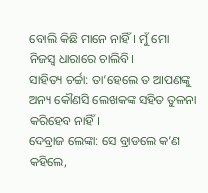ବୋଲି କିଛି ମାନେ ନାହିଁ। ମୁଁ ମୋ ନିଜସ୍ୱ ଧାରାରେ ଚାଲିବି।
ସାହିତ୍ୟ ଚର୍ଚ୍ଚା: ତା’ହେଲେ ତ ଆପଣଙ୍କୁ ଅନ୍ୟ କୌଣସି ଲେଖକଙ୍କ ସହିତ ତୁଳନା କରିହେବ ନାହିଁ।
ଦେବ୍ରାଜ ଲେଙ୍କା: ସେ ବ୍ରାଡଲେ କ’ଣ କହିଲେ,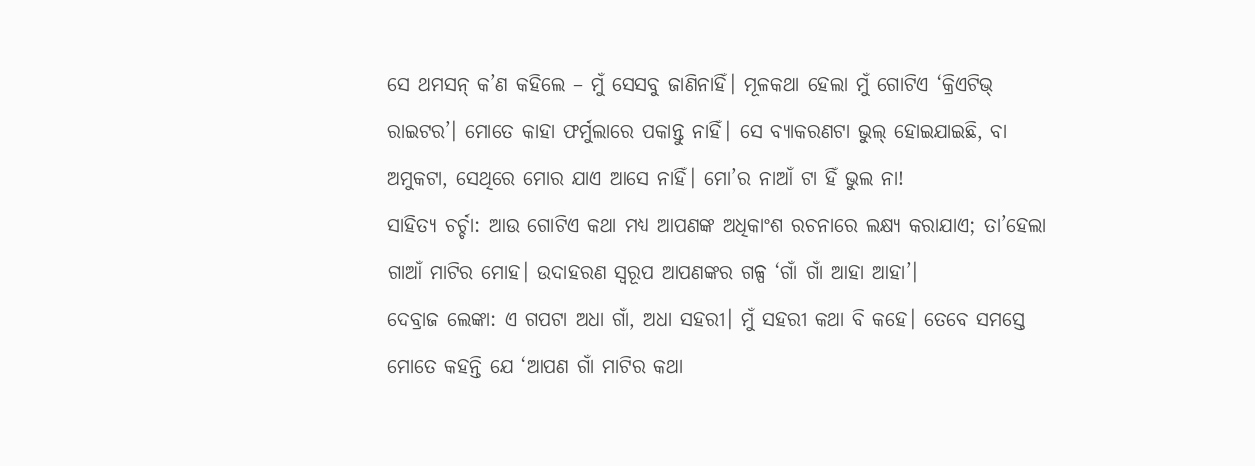ସେ ଥମସନ୍ କ’ଣ କହିଲେ – ମୁଁ ସେସବୁ ଜାଣିନାହିଁ। ମୂଳକଥା ହେଲା ମୁଁ ଗୋଟିଏ ‘କ୍ରିଏଟିଭ୍ ରାଇଟର’। ମୋତେ କାହା ଫର୍ମୁଲାରେ ପକାନ୍ତୁ ନାହିଁ। ସେ ବ୍ୟାକରଣଟା ଭୁଲ୍ ହୋଇଯାଇଛି, ବା ଅମୁକଟା, ସେଥିରେ ମୋର ଯାଏ ଆସେ ନାହିଁ। ମୋ’ର ନାଆଁ ଟା ହିଁ ଭୁଲ ନା!
ସାହିତ୍ୟ ଚର୍ଚ୍ଚା: ଆଉ ଗୋଟିଏ କଥା ମଧ୍ୟ ଆପଣଙ୍କ ଅଧିକାଂଶ ରଚନାରେ ଲକ୍ଷ୍ୟ କରାଯାଏ; ତା’ହେଲା ଗାଆଁ ମାଟିର ମୋହ। ଉଦାହରଣ ସ୍ୱରୂପ ଆପଣଙ୍କର ଗଳ୍ପ ‘ଗାଁ ଗାଁ ଆହା ଆହା’।
ଦେବ୍ରାଜ ଲେଙ୍କା: ଏ ଗପଟା ଅଧା ଗାଁ, ଅଧା ସହରୀ। ମୁଁ ସହରୀ କଥା ବି କହେ। ତେବେ ସମସ୍ତେ ମୋତେ କହନ୍ତି ଯେ ‘ଆପଣ ଗାଁ ମାଟିର କଥା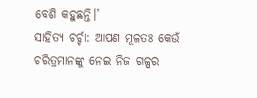ବେଶି କହୁଛନ୍ତି।’
ସାହିତ୍ୟ ଚର୍ଚ୍ଚା: ଆପଣ ମୂଳତଃ କେଉଁ ଚରିତ୍ରମାନଙ୍କୁ ନେଇ ନିଜ ଗଳ୍ପର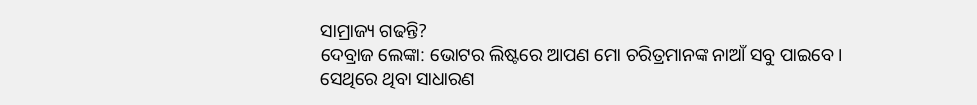ସାମ୍ରାଜ୍ୟ ଗଢନ୍ତି?
ଦେବ୍ରାଜ ଲେଙ୍କା: ଭୋଟର ଲିଷ୍ଟରେ ଆପଣ ମୋ ଚରିତ୍ରମାନଙ୍କ ନାଆଁ ସବୁ ପାଇବେ। ସେଥିରେ ଥିବା ସାଧାରଣ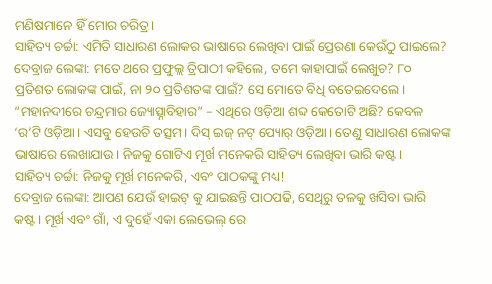ମଣିଷମାନେ ହିଁ ମୋର ଚରିତ୍ର।
ସାହିତ୍ୟ ଚର୍ଚ୍ଚା: ଏମିତି ସାଧାରଣ ଲୋକର ଭାଷାରେ ଲେଖିବା ପାଇଁ ପ୍ରେରଣା କେଉଁଠୁ ପାଇଲେ?
ଦେବ୍ରାଜ ଲେଙ୍କା: ମତେ ଥରେ ପ୍ରଫୁଲ୍ଲ ତ୍ରିପାଠୀ କହିଲେ, ତମେ କାହାପାଇଁ ଲେଖୁଚ? ୮୦ ପ୍ରତିଶତ ଲୋକଙ୍କ ପାଇଁ, ନା ୨୦ ପ୍ରତିଶତଙ୍କ ପାଇଁ? ସେ ମୋତେ ବିଧି ବତେଇଦେଲେ। “ମହାନଦୀରେ ଚନ୍ଦ୍ରମାର ଜ୍ୟୋତ୍ସ୍ନାବିହାର” – ଏଥିରେ ଓଡ଼ିଆ ଶବ୍ଦ କେତୋଟି ଅଛି? କେବଳ ‘ର’ଟି ଓଡ଼ିଆ। ଏସବୁ ହେଉଚି ତତ୍ସମ। ଦିସ୍ ଇଜ୍ ନଟ୍ ପ୍ୟୋର୍ ଓଡ଼ିଆ। ତେଣୁ ସାଧାରଣ ଲୋକଙ୍କ ଭାଷାରେ ଲେଖାଯାଉ। ନିଜକୁ ଗୋଟିଏ ମୂର୍ଖ ମନେକରି ସାହିତ୍ୟ ଲେଖିବା ଭାରି କଷ୍ଟ।
ସାହିତ୍ୟ ଚର୍ଚ୍ଚା: ନିଜକୁ ମୂର୍ଖ ମନେକରି, ଏବଂ ପାଠକଙ୍କୁ ମଧ୍ୟ!
ଦେବ୍ରାଜ ଲେଙ୍କା: ଆପଣ ଯେଉଁ ହାଇଟ୍ କୁ ଯାଇଛନ୍ତି ପାଠପଢି, ସେଥିରୁ ତଳକୁ ଖସିବା ଭାରି କଷ୍ଟ। ମୂର୍ଖ ଏବଂ ଗାଁ, ଏ ଦୁହେଁ ଏକା ଲେଭେଲ୍ ରେ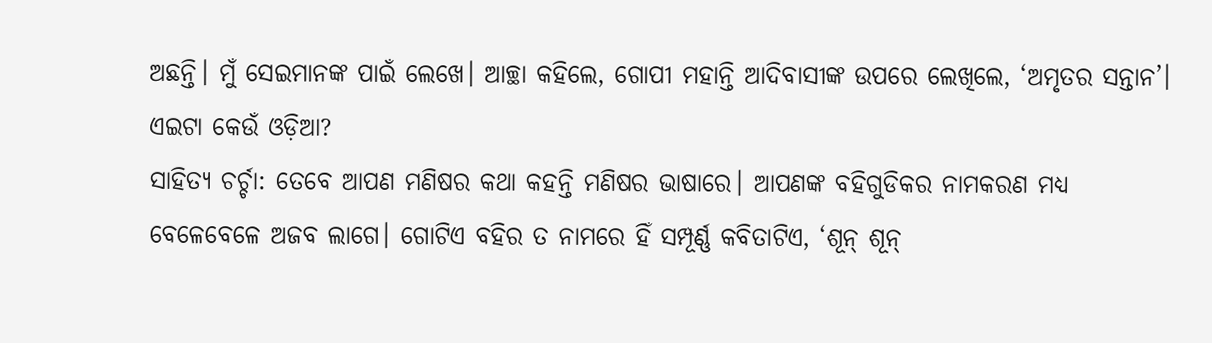ଅଛନ୍ତି। ମୁଁ ସେଇମାନଙ୍କ ପାଇଁ ଲେଖେ। ଆଚ୍ଛା କହିଲେ, ଗୋପୀ ମହାନ୍ତି ଆଦିବାସୀଙ୍କ ଉପରେ ଲେଖିଲେ, ‘ଅମୃତର ସନ୍ତାନ’। ଏଇଟା କେଉଁ ଓଡ଼ିଆ?
ସାହିତ୍ୟ ଚର୍ଚ୍ଚା: ତେବେ ଆପଣ ମଣିଷର କଥା କହନ୍ତି ମଣିଷର ଭାଷାରେ। ଆପଣଙ୍କ ବହିଗୁଡିକର ନାମକରଣ ମଧ୍ୟ ବେଳେବେଳେ ଅଜବ ଲାଗେ। ଗୋଟିଏ ବହିର ତ ନାମରେ ହିଁ ସମ୍ପୂର୍ଣ୍ଣ କବିତାଟିଏ, ‘ଶୂନ୍ ଶୂନ୍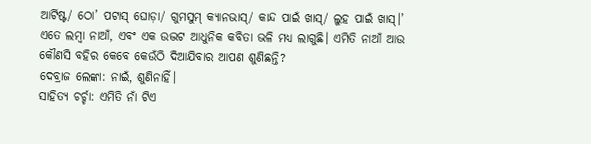ଆର୍ଟିଷ୍ଟ/ ଠୋ’ ପଟାସ୍ ଘୋଡ଼ା/ ଗୁମସୁମ୍ କ୍ୟାନଭାସ୍‌/ କାନ୍ଦ ପାଇଁ ଖାସ୍‌/ ଲୁହ ପାଇଁ ଖାସ୍।’ ଏତେ ଲମ୍ବା ନାଆଁ, ଏବଂ ଏକ ଉଦ୍ଭଟ ଆଧୁନିକ କବିତା ଭଳି ମଧ୍ୟ ଲାଗୁଛି। ଏମିତି ନାଆଁ ଆଉ କୌଣସି ବହିର କେବେ କେଉଁଠି ଦିଆଯିବାର ଆପଣ ଶୁଣିଛନ୍ତି?
ଦେବ୍ରାଜ ଲେଙ୍କା: ନାଇଁ, ଶୁଣିନାହିଁ।
ସାହିତ୍ୟ ଚର୍ଚ୍ଚା: ଏମିତି ନାଁ ଟିଏ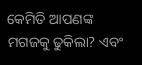କେମିତି ଆପଣଙ୍କ ମଗଜକୁ ଢୁକିଲା? ଏବଂ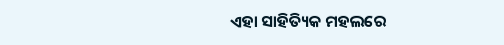ଏହା ସାହିତ୍ୟିକ ମହଲରେ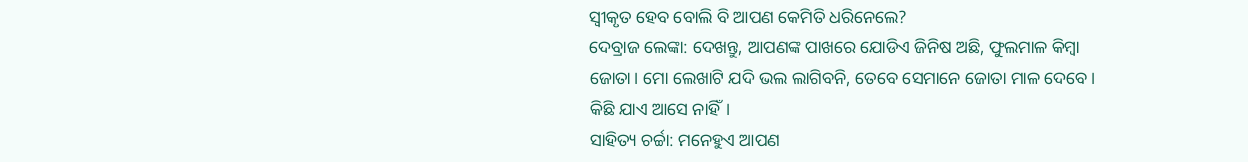ସ୍ୱୀକୃତ ହେବ ବୋଲି ବି ଆପଣ କେମିତି ଧରିନେଲେ?
ଦେବ୍ରାଜ ଲେଙ୍କା: ଦେଖନ୍ତୁ, ଆପଣଙ୍କ ପାଖରେ ଯୋଡିଏ ଜିନିଷ ଅଛି, ଫୁଲମାଳ କିମ୍ବା ଜୋତା। ମୋ ଲେଖାଟି ଯଦି ଭଲ ଲାଗିବନି, ତେବେ ସେମାନେ ଜୋତା ମାଳ ଦେବେ। କିଛି ଯାଏ ଆସେ ନାହିଁ।
ସାହିତ୍ୟ ଚର୍ଚ୍ଚା: ମନେହୁଏ ଆପଣ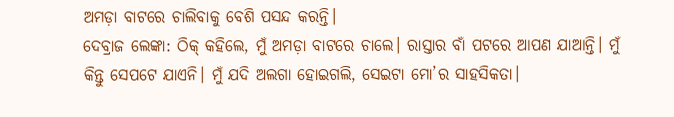ଅମଡ଼ା ବାଟରେ ଚାଲିବାକୁ ବେଶି ପସନ୍ଦ କରନ୍ତି।
ଦେବ୍ରାଜ ଲେଙ୍କା: ଠିକ୍ କହିଲେ, ମୁଁ ଅମଡ଼ା ବାଟରେ ଚାଲେ। ରାସ୍ତାର ବାଁ ପଟରେ ଆପଣ ଯାଆନ୍ତି। ମୁଁ କିନ୍ତୁ ସେପଟେ ଯାଏନି। ମୁଁ ଯଦି ଅଲଗା ହୋଇଗଲି, ସେଇଟା ମୋ’ର ସାହସିକତା।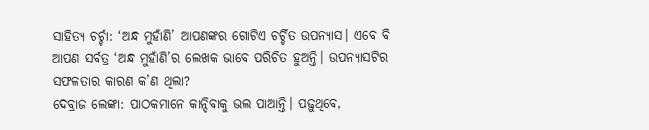ସାହିତ୍ୟ ଚର୍ଚ୍ଚା: ‘ଅନ୍ଧ ମୁହାଁଣି’ ଆପଣଙ୍କର ଗୋଟିଏ ଚର୍ଚ୍ଚିତ ଉପନ୍ୟାସ। ଏବେ ବି ଆପଣ ସର୍ବତ୍ର ‘ଅନ୍ଧ ମୁହାଁଣି’ର ଲେଖକ ଭାବେ ପରିଚିତ ହୁଅନ୍ତି। ଉପନ୍ୟାସଟିର ସଫଳତାର କାରଣ କ’ଣ ଥିଲା?
ଦେବ୍ରାଜ ଲେଙ୍କା: ପାଠକମାନେ କାନ୍ଦିବାକୁ ଭଲ ପାଆନ୍ତି। ପଢ଼ୁଥିବେ,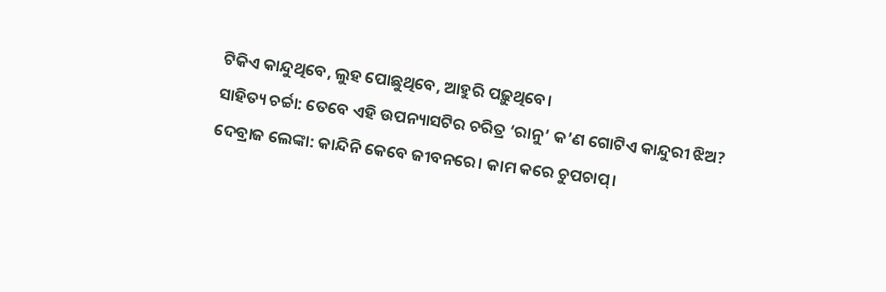ଟିକିଏ କାନ୍ଦୁଥିବେ, ଲୁହ ପୋଛୁଥିବେ, ଆହୁରି ପଢ଼ୁଥିବେ।
ସାହିତ୍ୟ ଚର୍ଚ୍ଚା: ତେବେ ଏହି ଉପନ୍ୟାସଟିର ଚରିତ୍ର ‘ରାନୁ’ କ’ଣ ଗୋଟିଏ କାନ୍ଦୁରୀ ଝିଅ?
ଦେବ୍ରାଜ ଲେଙ୍କା: କାନ୍ଦିନି କେବେ ଜୀବନରେ। କାମ କରେ ଚୁପଚାପ୍।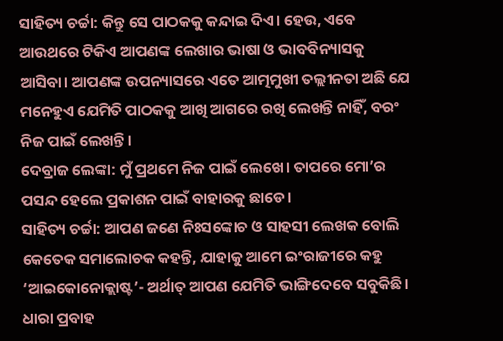ସାହିତ୍ୟ ଚର୍ଚ୍ଚା: କିନ୍ତୁ ସେ ପାଠକକୁ କନ୍ଦାଇ ଦିଏ। ହେଉ, ଏବେ ଆଉଥରେ ଟିକିଏ ଆପଣଙ୍କ ଲେଖାର ଭାଷା ଓ ଭାବବିନ୍ୟାସକୁ ଆସିବା। ଆପଣଙ୍କ ଉପନ୍ୟାସରେ ଏତେ ଆତ୍ମମୁଖୀ ତଲ୍ଲୀନତା ଅଛି ଯେ ମନେହୁଏ ଯେମିତି ପାଠକକୁ ଆଖି ଆଗରେ ରଖି ଲେଖନ୍ତି ନାହିଁ, ବରଂ ନିଜ ପାଇଁ ଲେଖନ୍ତି।
ଦେବ୍ରାଜ ଲେଙ୍କା: ମୁଁ ପ୍ରଥମେ ନିଜ ପାଇଁ ଲେଖେ। ତାପରେ ମୋ’ର ପସନ୍ଦ ହେଲେ ପ୍ରକାଶନ ପାଇଁ ବାହାରକୁ ଛାଡେ।
ସାହିତ୍ୟ ଚର୍ଚ୍ଚା: ଆପଣ ଜଣେ ନିଃସଙ୍କୋଚ ଓ ସାହସୀ ଲେଖକ ବୋଲି କେତେକ ସମାଲୋଚକ କହନ୍ତି, ଯାହାକୁ ଆମେ ଇଂରାଜୀରେ କହୁ ‘ଆଇକୋନୋକ୍ଲାଷ୍ଟ’- ଅର୍ଥାତ୍ ଆପଣ ଯେମିତି ଭାଙ୍ଗିଦେବେ ସବୁକିଛି। ଧାରା ପ୍ରବାହ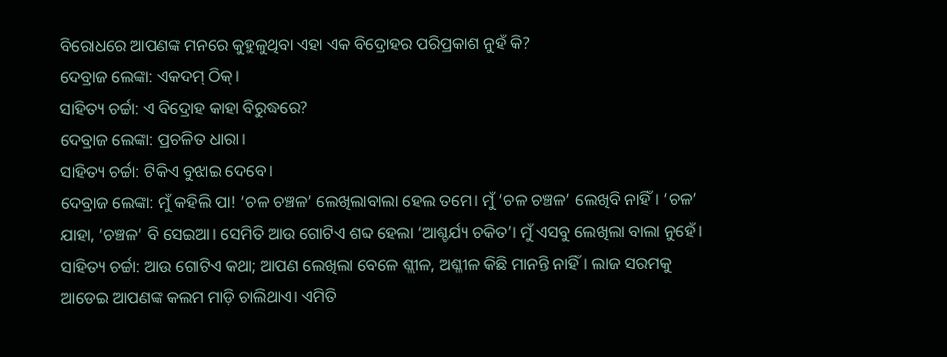ବିରୋଧରେ ଆପଣଙ୍କ ମନରେ କୁହୁଳୁଥିବା ଏହା ଏକ ବିଦ୍ରୋହର ପରିପ୍ରକାଶ ନୁହଁ କି?
ଦେବ୍ରାଜ ଲେଙ୍କା: ଏକଦମ୍ ଠିକ୍।
ସାହିତ୍ୟ ଚର୍ଚ୍ଚା: ଏ ବିଦ୍ରୋହ କାହା ବିରୁଦ୍ଧରେ?
ଦେବ୍ରାଜ ଲେଙ୍କା: ପ୍ରଚଳିତ ଧାରା।
ସାହିତ୍ୟ ଚର୍ଚ୍ଚା: ଟିକିଏ ବୁଝାଇ ଦେବେ।
ଦେବ୍ରାଜ ଲେଙ୍କା: ମୁଁ କହିଲି ପା! ‘ଚଳ ଚଞ୍ଚଳ’ ଲେଖିଲାବାଲା ହେଲ ତମେ। ମୁଁ ‘ଚଳ ଚଞ୍ଚଳ’ ଲେଖିବି ନାହିଁ। ‘ଚଳ’ ଯାହା, ‘ଚଞ୍ଚଳ’ ବି ସେଇଆ। ସେମିତି ଆଉ ଗୋଟିଏ ଶବ୍ଦ ହେଲା ‘ଆଶ୍ଚର୍ଯ୍ୟ ଚକିତ’। ମୁଁ ଏସବୁ ଲେଖିଲା ବାଲା ନୁହେଁ।
ସାହିତ୍ୟ ଚର୍ଚ୍ଚା: ଆଉ ଗୋଟିଏ କଥା; ଆପଣ ଲେଖିଲା ବେଳେ ଶ୍ଲୀଳ, ଅଶ୍ଳୀଳ କିଛି ମାନନ୍ତି ନାହିଁ। ଲାଜ ସରମକୁ ଆଡେଇ ଆପଣଙ୍କ କଲମ ମାଡ଼ି ଚାଲିଥାଏ। ଏମିତି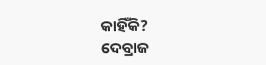କାହିଁକି?
ଦେବ୍ରାଜ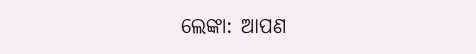ଲେଙ୍କା: ଆପଣ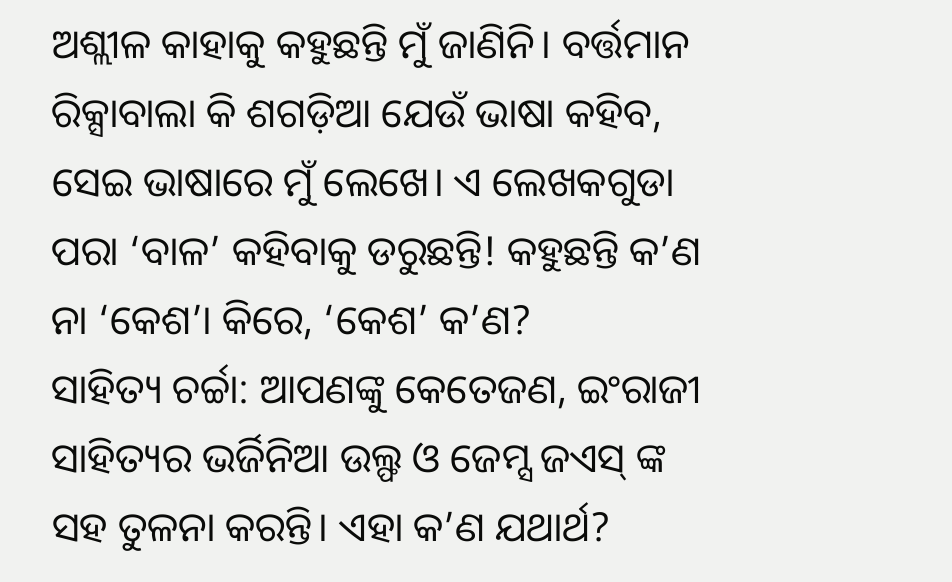ଅଶ୍ଲୀଳ କାହାକୁ କହୁଛନ୍ତି ମୁଁ ଜାଣିନି। ବର୍ତ୍ତମାନ ରିକ୍ସାବାଲା କି ଶଗଡ଼ିଆ ଯେଉଁ ଭାଷା କହିବ, ସେଇ ଭାଷାରେ ମୁଁ ଲେଖେ। ଏ ଲେଖକଗୁଡା ପରା ‘ବାଳ’ କହିବାକୁ ଡରୁଛନ୍ତି! କହୁଛନ୍ତି କ’ଣ ନା ‘କେଶ’। କିରେ, ‘କେଶ’ କ’ଣ?
ସାହିତ୍ୟ ଚର୍ଚ୍ଚା: ଆପଣଙ୍କୁ କେତେଜଣ, ଇଂରାଜୀ ସାହିତ୍ୟର ଭର୍ଜିନିଆ ଉଲ୍ଫ ଓ ଜେମ୍ସ ଜଏସ୍ ଙ୍କ ସହ ତୁଳନା କରନ୍ତି। ଏହା କ’ଣ ଯଥାର୍ଥ?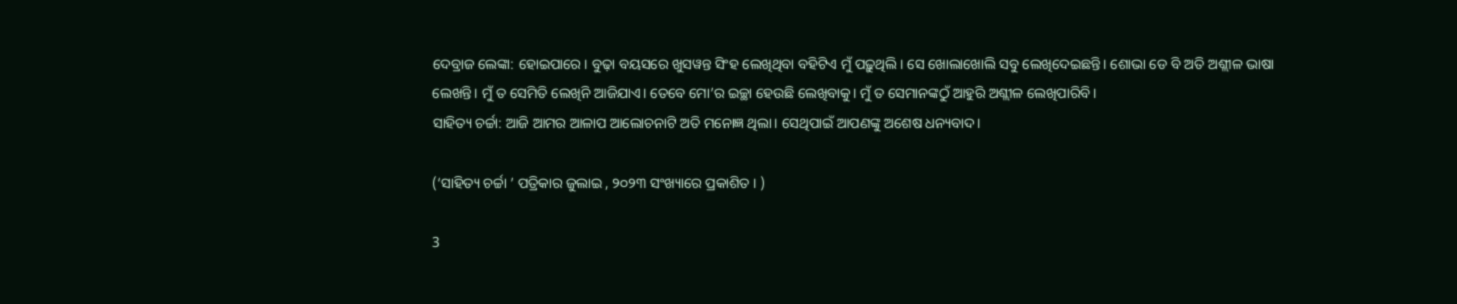ଦେବ୍ରାଜ ଲେଙ୍କା: ହୋଇପାରେ। ବୁଢ଼ା ବୟସରେ ଖୁସୱନ୍ତ ସିଂହ ଲେଖିଥିବା ବହିଟିଏ ମୁଁ ପଢ଼ୁଥିଲି। ସେ ଖୋଲାଖୋଲି ସବୁ ଲେଖିଦେଇଛନ୍ତି। ଶୋଭା ଡେ ବି ଅତି ଅଶ୍ଲୀଳ ଭାଷା ଲେଖନ୍ତି। ମୁଁ ତ ସେମିତି ଲେଖିନି ଆଜିଯାଏ। ତେବେ ମୋ’ର ଇଚ୍ଛା ହେଉଛି ଲେଖିବାକୁ। ମୁଁ ତ ସେମାନଙ୍କଠୁଁ ଆହୁରି ଅଶ୍ଲୀଳ ଲେଖିପାରିବି।
ସାହିତ୍ୟ ଚର୍ଚ୍ଚା: ଆଜି ଆମର ଆଳାପ ଆଲୋଚନାଟି ଅତି ମନୋଜ୍ଞ ଥିଲା। ସେଥିପାଇଁ ଆପଣଙ୍କୁ ଅଶେଷ ଧନ୍ୟବାଦ।

(‘ସାହିତ୍ୟ ଚର୍ଚ୍ଚା ’ ପତ୍ରିକାର ଜୁଲାଇ , ୨୦୨୩ ସଂଖ୍ୟାରେ ପ୍ରକାଶିତ । )

3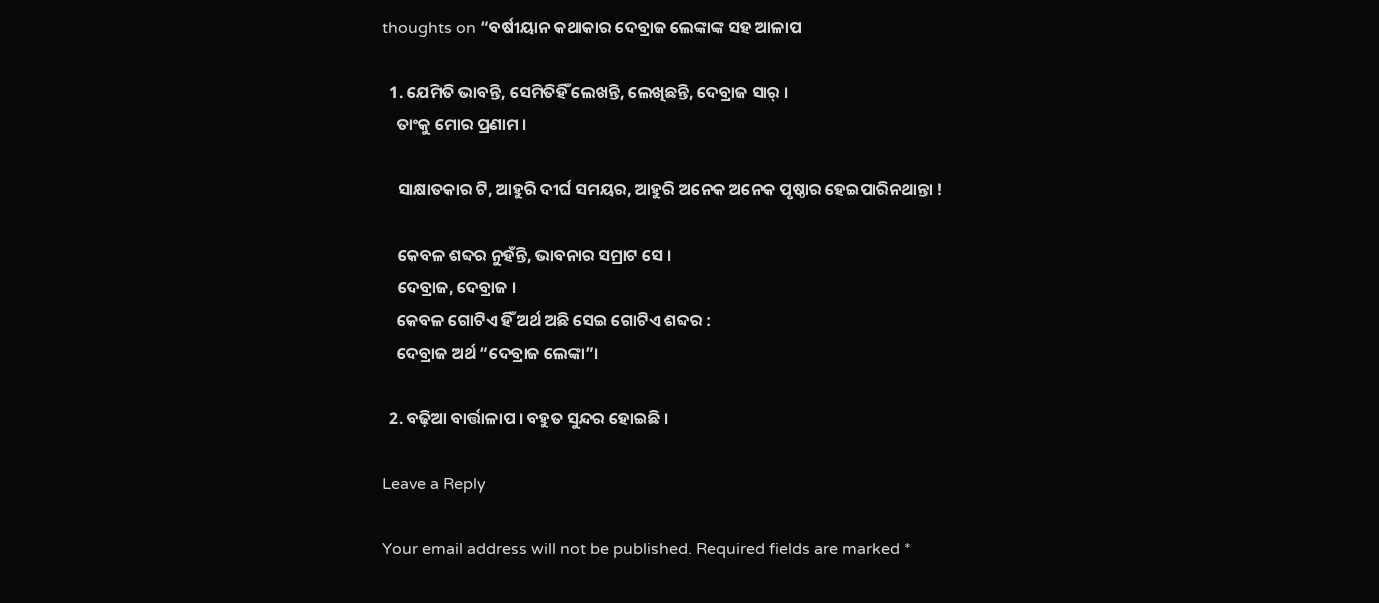thoughts on “ବର୍ଷୀୟାନ କଥାକାର ଦେବ୍ରାଜ ଲେଙ୍କାଙ୍କ ସହ ଆଳାପ

  1. ଯେମିତି ଭାବନ୍ତି, ସେମିତିହିଁ ଲେଖନ୍ତି, ଲେଖିଛନ୍ତି, ଦେବ୍ରାଜ ସାର୍ ।
    ତାଂକୁ ମୋର ପ୍ରଣାମ ।

    ସାକ୍ଷାତକାର ଟି, ଆହୁରି ଦୀର୍ଘ ସମୟର, ଆହୁରି ଅନେକ ଅନେକ ପୃଷ୍ଠାର ହେଇପାରିନଥାନ୍ତା !

    କେବଳ ଶବ୍ଦର ନୁହଁନ୍ତି, ଭାବନାର ସମ୍ରାଟ ସେ ।
    ଦେବ୍ରାଜ, ଦେବ୍ରାଜ ।
    କେବଳ ଗୋଟିଏ ହିଁ ଅର୍ଥ ଅଛି ସେଇ ଗୋଟିଏ ଶବ୍ଦର :
    ଦେବ୍ରାଜ ଅର୍ଥ “ଦେବ୍ରାଜ ଲେଙ୍କା”।

  2. ବଢ଼ିଆ ବାର୍ତ୍ତାଳାପ । ବହୁତ ସୁନ୍ଦର ହୋଇଛି ।

Leave a Reply

Your email address will not be published. Required fields are marked *